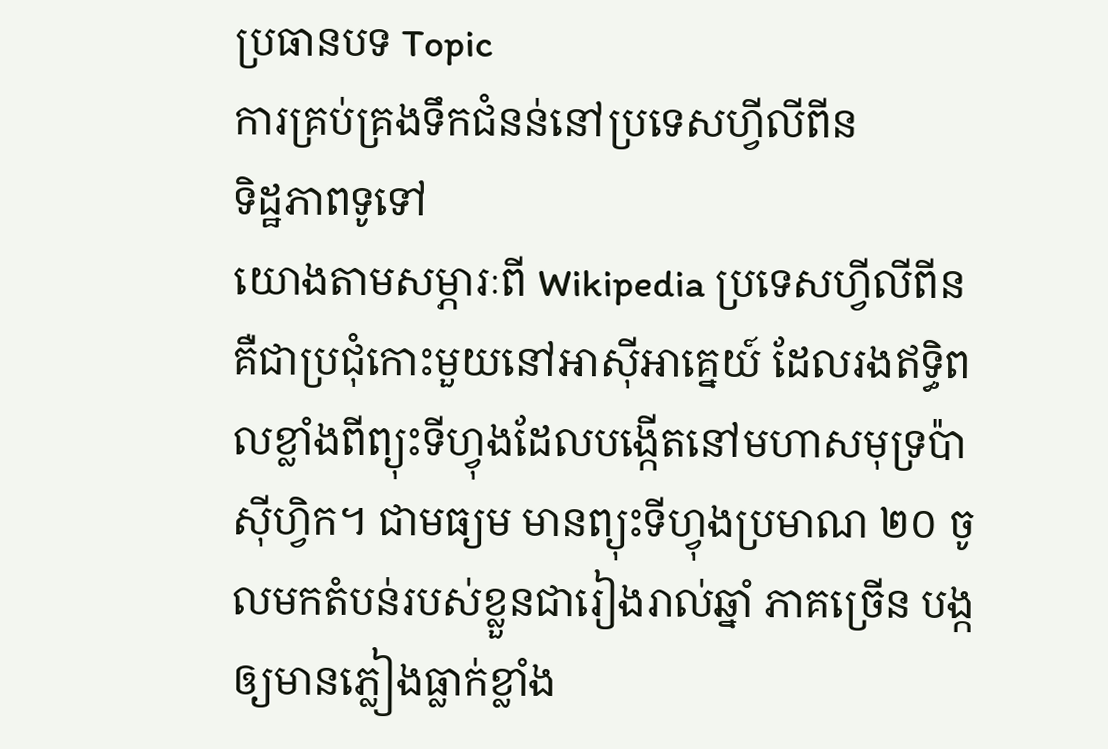ប្រធានបទ Topic
ការគ្រប់គ្រងទឹកជំនន់នៅប្រទេសហ្វីលីពីន
ទិដ្ឋភាពទូទៅ
យោងតាមសម្ភារៈពី Wikipedia ប្រទេសហ្វីលីពីន គឺជាប្រជុំកោះមួយនៅអាស៊ីអាគ្នេយ៍ ដែលរងឥទ្ធិពលខ្លាំងពីព្យុះទីហ្វុងដែលបង្កើតនៅមហាសមុទ្រប៉ាស៊ីហ្វិក។ ជាមធ្យម មានព្យុះទីហ្វុងប្រមាណ ២០ ចូលមកតំបន់របស់ខ្លួនជារៀងរាល់ឆ្នាំ ភាគច្រើន បង្កឲ្យមានភ្លៀងធ្លាក់ខ្លាំង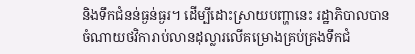និងទឹកជំនន់ធ្ងន់ធ្ងរ។ ដើម្បីដោះស្រាយបញ្ហានេះ រដ្ឋាភិបាលបានចំណាយថវិការាប់លានដុល្លារលើគម្រោងគ្រប់គ្រងទឹកជំ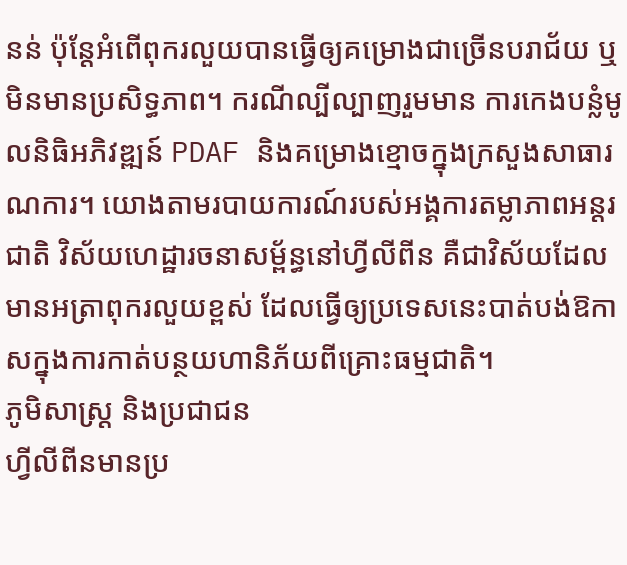នន់ ប៉ុន្តែអំពើពុករលួយបានធ្វើឲ្យគម្រោងជាច្រើនបរាជ័យ ឬមិនមានប្រសិទ្ធភាព។ ករណីល្បីល្បាញរួមមាន ការកេងបន្លំមូលនិធិអភិវឌ្ឍន៍ PDAF និងគម្រោងខ្មោចក្នុងក្រសួងសាធារណការ។ យោងតាមរបាយការណ៍របស់អង្គការតម្លាភាពអន្តរជាតិ វិស័យហេដ្ឋារចនាសម្ព័ន្ធនៅហ្វីលីពីន គឺជាវិស័យដែលមានអត្រាពុករលួយខ្ពស់ ដែលធ្វើឲ្យប្រទេសនេះបាត់បង់ឱកាសក្នុងការកាត់បន្ថយហានិភ័យពីគ្រោះធម្មជាតិ។
ភូមិសាស្ត្រ និងប្រជាជន
ហ្វីលីពីនមានប្រ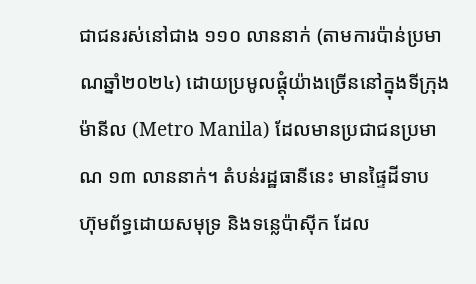ជាជនរស់នៅជាង ១១០ លាននាក់ (តាមការប៉ាន់ប្រមាណឆ្នាំ២០២៤) ដោយប្រមូលផ្តុំយ៉ាងច្រើននៅក្នុងទីក្រុងម៉ានីល (Metro Manila) ដែលមានប្រជាជនប្រមាណ ១៣ លាននាក់។ តំបន់រដ្ឋធានីនេះ មានផ្ទៃដីទាប ហ៊ុមព័ទ្ធដោយសមុទ្រ និងទន្លេប៉ាស៊ីក ដែល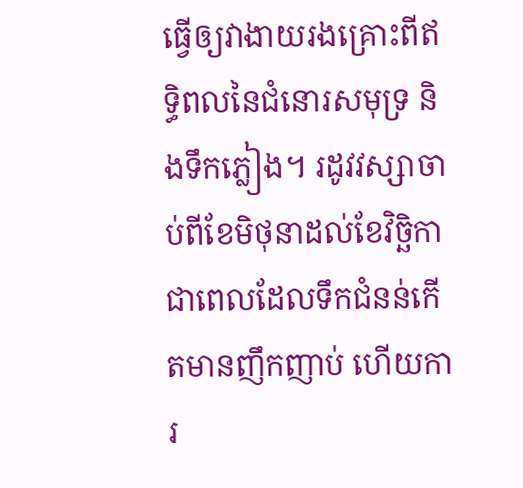ធ្វើឲ្យវាងាយរងគ្រោះពីឥទ្ធិពលនៃជំនោរសមុទ្រ និងទឹកភ្លៀង។ រដូវវស្សាចាប់ពីខែមិថុនាដល់ខែវិច្ឆិកា ជាពេលដែលទឹកជំនន់កើតមានញឹកញាប់ ហើយការ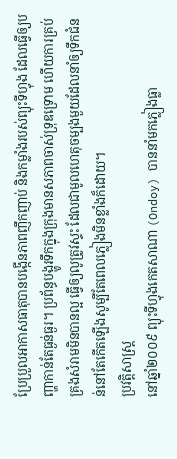ប្រែប្រួលអាកាសធាតុបានបង្កើនភាពញឹកញាប់ និងកម្លាំងរបស់ព្យុះទីហ្វុង ដែលធ្វើឲ្យបញ្ហាកាន់តែធ្ងន់ធ្ងរ។ ប្រព័ន្ធបង្ហូរទឹកក្នុងក្រុងមានសភាពចាស់ទ្រុឌទ្រោម ហើយការគ្រប់គ្រងសំរាមមិនបានល្អ ធ្វើឲ្យលូត្រូវស្ទះ ដែលជាមូលហេតុចម្បងមួយដែលនាំឲ្យទឹកជំនន់នៅតែកើតឡើងសូម្បីតែពេលភ្លៀងមិនខ្លាំងក៏ដោយ។
ប្រវត្តិសាស្ត្រ
នៅឆ្នាំ២០០៩ ព្យុះទីហ្វុងកេតសាណា (Ondoy) បាននាំមកភ្លៀងធ្លា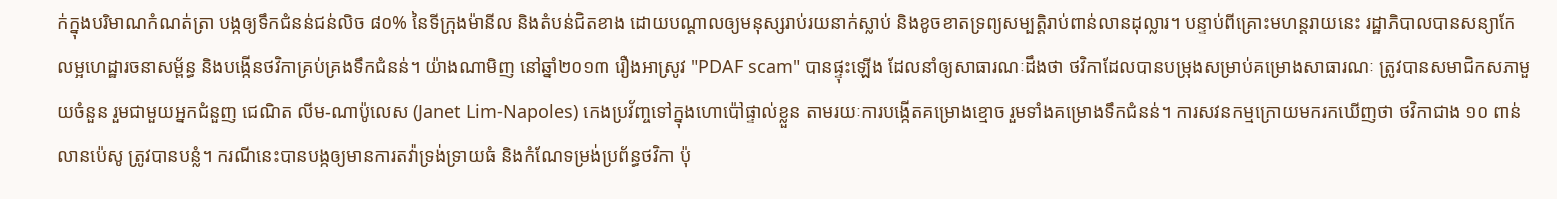ក់ក្នុងបរិមាណកំណត់ត្រា បង្កឲ្យទឹកជំនន់ជន់លិច ៨០% នៃទីក្រុងម៉ានីល និងតំបន់ជិតខាង ដោយបណ្តាលឲ្យមនុស្សរាប់រយនាក់ស្លាប់ និងខូចខាតទ្រព្យសម្បត្តិរាប់ពាន់លានដុល្លារ។ បន្ទាប់ពីគ្រោះមហន្តរាយនេះ រដ្ឋាភិបាលបានសន្យាកែលម្អហេដ្ឋារចនាសម្ព័ន្ធ និងបង្កើនថវិកាគ្រប់គ្រងទឹកជំនន់។ យ៉ាងណាមិញ នៅឆ្នាំ២០១៣ រឿងអាស្រូវ "PDAF scam" បានផ្ទុះឡើង ដែលនាំឲ្យសាធារណៈដឹងថា ថវិកាដែលបានបម្រុងសម្រាប់គម្រោងសាធារណៈ ត្រូវបានសមាជិកសភាមួយចំនួន រួមជាមួយអ្នកជំនួញ ជេណិត លីម-ណាប៉ូលេស (Janet Lim-Napoles) កេងប្រវ័ញ្ចទៅក្នុងហោប៉ៅផ្ទាល់ខ្លួន តាមរយៈការបង្កើតគម្រោងខ្មោច រួមទាំងគម្រោងទឹកជំនន់។ ការសវនកម្មក្រោយមករកឃើញថា ថវិកាជាង ១០ ពាន់លានប៉េសូ ត្រូវបានបន្លំ។ ករណីនេះបានបង្កឲ្យមានការតវ៉ាទ្រង់ទ្រាយធំ និងកំណែទម្រង់ប្រព័ន្ធថវិកា ប៉ុ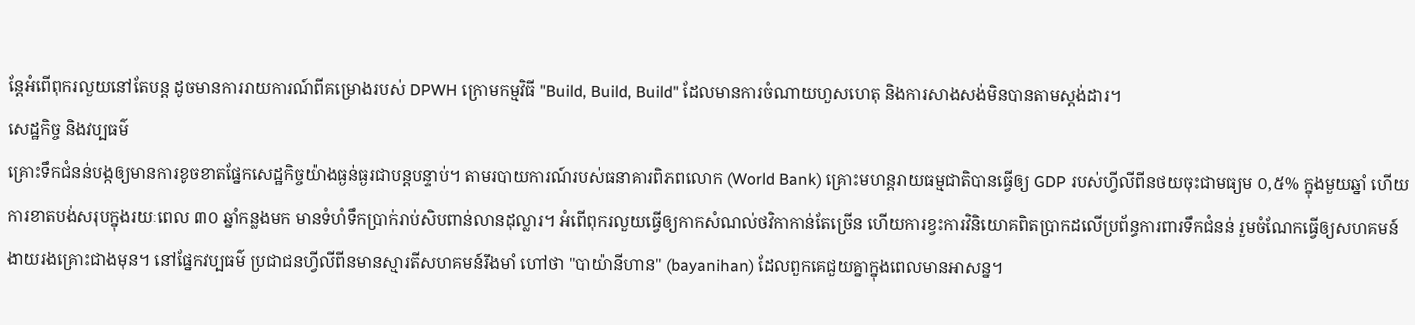ន្តែអំពើពុករលួយនៅតែបន្ត ដូចមានការរាយការណ៍ពីគម្រោងរបស់ DPWH ក្រោមកម្មវិធី "Build, Build, Build" ដែលមានការចំណាយហួសហេតុ និងការសាងសង់មិនបានតាមស្តង់ដារ។
សេដ្ឋកិច្ច និងវប្បធម៌
គ្រោះទឹកជំនន់បង្កឲ្យមានការខូចខាតផ្នែកសេដ្ឋកិច្ចយ៉ាងធ្ងន់ធ្ងរជាបន្តបន្ទាប់។ តាមរបាយការណ៍របស់ធនាគារពិភពលោក (World Bank) គ្រោះមហន្តរាយធម្មជាតិបានធ្វើឲ្យ GDP របស់ហ្វីលីពីនថយចុះជាមធ្យម ០,៥% ក្នុងមួយឆ្នាំ ហើយការខាតបង់សរុបក្នុងរយៈពេល ៣០ ឆ្នាំកន្លងមក មានទំហំទឹកប្រាក់រាប់សិបពាន់លានដុល្លារ។ អំពើពុករលួយធ្វើឲ្យកាកសំណល់ថវិកាកាន់តែច្រើន ហើយការខ្វះការវិនិយោគពិតប្រាកដលើប្រព័ន្ធការពារទឹកជំនន់ រួមចំណែកធ្វើឲ្យសហគមន៍ងាយរងគ្រោះជាងមុន។ នៅផ្នែកវប្បធម៌ ប្រជាជនហ្វីលីពីនមានស្មារតីសហគមន៍រឹងមាំ ហៅថា "បាយ៉ានីហាន" (bayanihan) ដែលពួកគេជួយគ្នាក្នុងពេលមានអាសន្ន។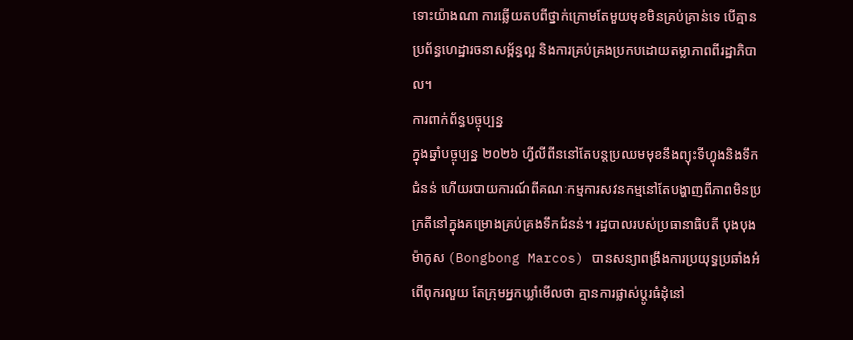ទោះយ៉ាងណា ការឆ្លើយតបពីថ្នាក់ក្រោមតែមួយមុខមិនគ្រប់គ្រាន់ទេ បើគ្មានប្រព័ន្ធហេដ្ឋារចនាសម្ព័ន្ធល្អ និងការគ្រប់គ្រងប្រកបដោយតម្លាភាពពីរដ្ឋាភិបាល។
ការពាក់ព័ន្ធបច្ចុប្បន្ន
ក្នុងឆ្នាំបច្ចុប្បន្ន ២០២៦ ហ្វីលីពីននៅតែបន្តប្រឈមមុខនឹងព្យុះទីហ្វុងនិងទឹកជំនន់ ហើយរបាយការណ៍ពីគណៈកម្មការសវនកម្មនៅតែបង្ហាញពីភាពមិនប្រក្រតីនៅក្នុងគម្រោងគ្រប់គ្រងទឹកជំនន់។ រដ្ឋបាលរបស់ប្រធានាធិបតី បុងបុង ម៉ាកូស (Bongbong Marcos) បានសន្យាពង្រឹងការប្រយុទ្ធប្រឆាំងអំពើពុករលួយ តែក្រុមអ្នកឃ្លាំមើលថា គ្មានការផ្លាស់ប្តូរធំដុំនៅ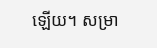ឡើយ។ សម្រា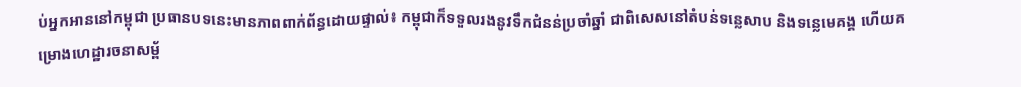ប់អ្នកអាននៅកម្ពុជា ប្រធានបទនេះមានភាពពាក់ព័ន្ធដោយផ្ទាល់៖ កម្ពុជាក៏ទទួលរងនូវទឹកជំនន់ប្រចាំឆ្នាំ ជាពិសេសនៅតំបន់ទន្លេសាប និងទន្លេមេគង្គ ហើយគម្រោងហេដ្ឋារចនាសម្ព័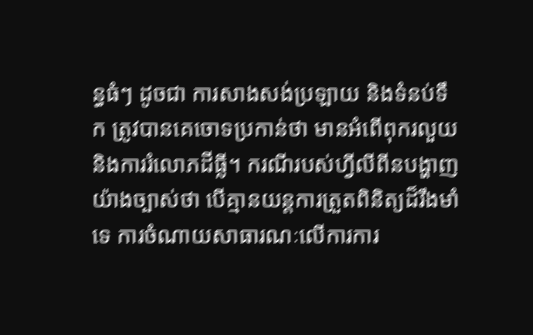ន្ធធំៗ ដូចជា ការសាងសង់ប្រឡាយ និងទំនប់ទឹក ត្រូវបានគេចោទប្រកាន់ថា មានអំពើពុករលួយ និងការរំលោភដីធ្លី។ ករណីរបស់ហ្វីលីពីនបង្ហាញយ៉ាងច្បាស់ថា បើគ្មានយន្តការត្រួតពិនិត្យដ៏រឹងមាំទេ ការចំណាយសាធារណៈលើការការ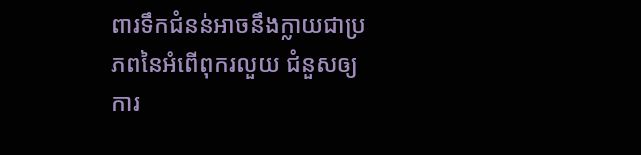ពារទឹកជំនន់អាចនឹងក្លាយជាប្រភពនៃអំពើពុករលួយ ជំនួសឲ្យការ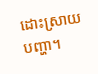ដោះស្រាយបញ្ហា។